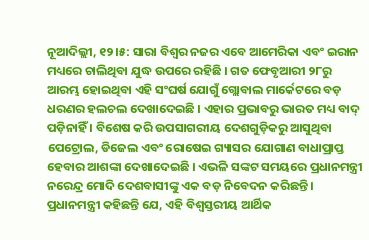ନୂଆଦିଲ୍ଲୀ, ୧୨।୫: ସାରା ବିଶ୍ୱର ନଜର ଏବେ ଆମେରିକା ଏବଂ ଇରାନ ମଧ୍ୟରେ ଚାଲିଥିବା ଯୁଦ୍ଧ ଉପରେ ରହିଛି । ଗତ ଫେବୃଆରୀ ୨୮ରୁ ଆରମ୍ଭ ହୋଇଥିବା ଏହି ସଂଘର୍ଷ ଯୋଗୁଁ ଗ୍ଲୋବାଲ ମାର୍କେଟରେ ବଡ଼ ଧରଣର ହଲଚଲ ଦେଖାଦେଇଛି । ଏହାର ପ୍ରଭାବରୁ ଭାରତ ମଧ୍ୟ ବାଦ୍ ପଡ଼ିନାହିଁ । ବିଶେଷ କରି ଉପସାଗରୀୟ ଦେଶଗୁଡ଼ିକରୁ ଆସୁଥିବା ପେଟ୍ରୋଲ, ଡିଜେଲ ଏବଂ ରୋଷେଇ ଗ୍ୟାସର ଯୋଗାଣ ବାଧାପ୍ରାପ୍ତ ହେବାର ଆଶଙ୍କା ଦେଖାଦେଇଛି । ଏଭଳି ସଙ୍କଟ ସମୟରେ ପ୍ରଧାନମନ୍ତ୍ରୀ ନରେନ୍ଦ୍ର ମୋଦି ଦେଶବାସୀଙ୍କୁ ଏକ ବଡ଼ ନିବେଦନ କରିଛନ୍ତି । ପ୍ରଧାନମନ୍ତ୍ରୀ କହିଛନ୍ତି ଯେ, ଏହି ବିଶ୍ୱସ୍ତରୀୟ ଆର୍ଥିକ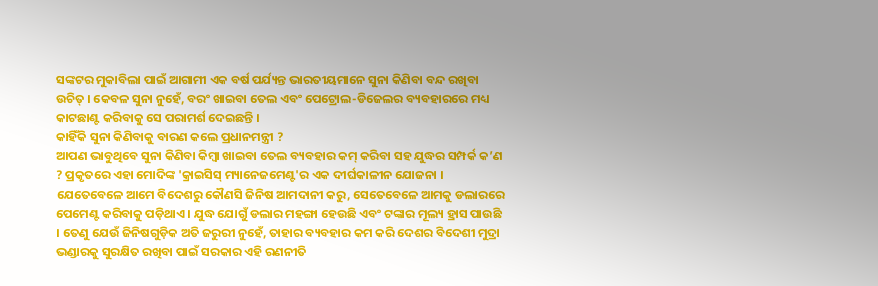ସଙ୍କଟର ମୁକାବିଲା ପାଇଁ ଆଗାମୀ ଏକ ବର୍ଷ ପର୍ଯ୍ୟନ୍ତ ଭାରତୀୟମାନେ ସୁନା କିଣିବା ବନ୍ଦ ରଖିବା ଉଚିତ୍ । କେବଳ ସୁନା ନୁହେଁ, ବରଂ ଖାଇବା ତେଲ ଏବଂ ପେଟ୍ରୋଲ-ଡିଜେଲର ବ୍ୟବହାରରେ ମଧ୍ୟ କାଟଛାଣ୍ଟ କରିବାକୁ ସେ ପରାମର୍ଶ ଦେଇଛନ୍ତି ।
କାହିଁକି ସୁନା କିଣିବାକୁ ବାରଣ କଲେ ପ୍ରଧାନମନ୍ତ୍ରୀ ?
ଆପଣ ଭାବୁଥିବେ ସୁନା କିଣିବା କିମ୍ବା ଖାଇବା ତେଲ ବ୍ୟବହାର କମ୍ କରିବା ସହ ଯୁଦ୍ଧର ସମ୍ପର୍କ କ’ଣ ? ପ୍ରକୃତରେ ଏହା ମୋଦିଙ୍କ 'କ୍ରାଇସିସ୍ ମ୍ୟାନେଜମେଣ୍ଟ'ର ଏକ ଦୀର୍ଘକାଳୀନ ଯୋଜନା । ଯେତେବେଳେ ଆମେ ବିଦେଶରୁ କୌଣସି ଜିନିଷ ଆମଦାନୀ କରୁ, ସେତେବେଳେ ଆମକୁ ଡଲାରରେ ପେମେଣ୍ଟ କରିବାକୁ ପଡ଼ିଥାଏ । ଯୁଦ୍ଧ ଯୋଗୁଁ ଡଲାର ମହଙ୍ଗା ହେଉଛି ଏବଂ ଟଙ୍କାର ମୂଲ୍ୟ ହ୍ରାସ ପାଉଛି । ତେଣୁ ଯେଉଁ ଜିନିଷଗୁଡ଼ିକ ଅତି ଜରୁରୀ ନୁହେଁ, ତାହାର ବ୍ୟବହାର କମ କରି ଦେଶର ବିଦେଶୀ ମୁଦ୍ରା ଭଣ୍ଡାରକୁ ସୁରକ୍ଷିତ ରଖିବା ପାଇଁ ସରକାର ଏହି ରଣନୀତି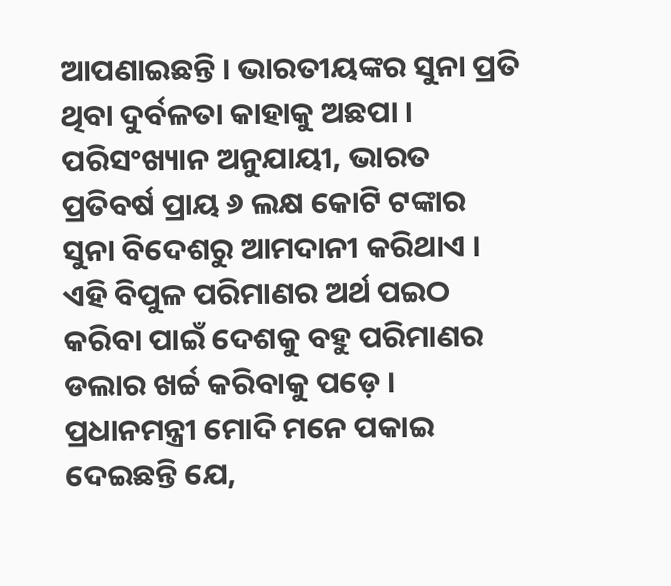ଆପଣାଇଛନ୍ତି । ଭାରତୀୟଙ୍କର ସୁନା ପ୍ରତି ଥିବା ଦୁର୍ବଳତା କାହାକୁ ଅଛପା । ପରିସଂଖ୍ୟାନ ଅନୁଯାୟୀ, ଭାରତ ପ୍ରତିବର୍ଷ ପ୍ରାୟ ୬ ଲକ୍ଷ କୋଟି ଟଙ୍କାର ସୁନା ବିଦେଶରୁ ଆମଦାନୀ କରିଥାଏ । ଏହି ବିପୁଳ ପରିମାଣର ଅର୍ଥ ପଇଠ କରିବା ପାଇଁ ଦେଶକୁ ବହୁ ପରିମାଣର ଡଲାର ଖର୍ଚ୍ଚ କରିବାକୁ ପଡ଼େ । ପ୍ରଧାନମନ୍ତ୍ରୀ ମୋଦି ମନେ ପକାଇ ଦେଇଛନ୍ତି ଯେ,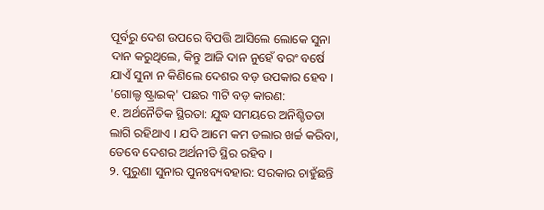ପୂର୍ବରୁ ଦେଶ ଉପରେ ବିପତ୍ତି ଆସିଲେ ଲୋକେ ସୁନା ଦାନ କରୁଥିଲେ, କିନ୍ତୁ ଆଜି ଦାନ ନୁହେଁ ବରଂ ବର୍ଷେ ଯାଏଁ ସୁନା ନ କିଣିଲେ ଦେଶର ବଡ଼ ଉପକାର ହେବ ।
'ଗୋଲ୍ଡ ଷ୍ଟ୍ରାଇକ୍' ପଛର ୩ଟି ବଡ଼ କାରଣ:
୧. ଅର୍ଥନୈତିକ ସ୍ଥିରତା: ଯୁଦ୍ଧ ସମୟରେ ଅନିଶ୍ଚିତତା ଲାଗି ରହିଥାଏ । ଯଦି ଆମେ କମ ଡଲାର ଖର୍ଚ୍ଚ କରିବା, ତେବେ ଦେଶର ଅର୍ଥନୀତି ସ୍ଥିର ରହିବ ।
୨. ପୁରୁଣା ସୁନାର ପୁନଃବ୍ୟବହାର: ସରକାର ଚାହୁଁଛନ୍ତି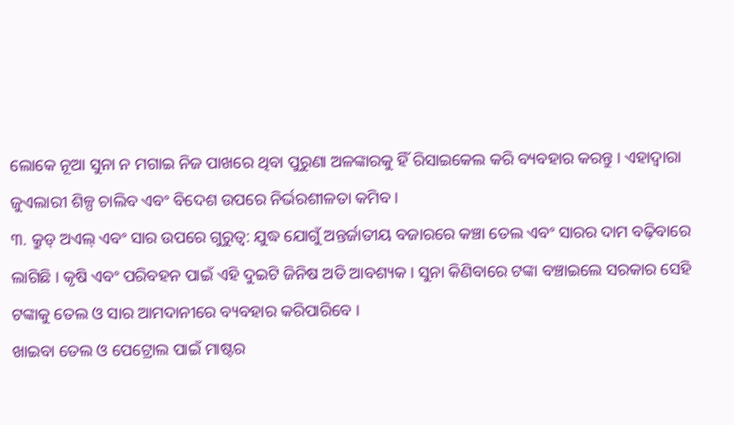ଲୋକେ ନୂଆ ସୁନା ନ ମଗାଇ ନିଜ ପାଖରେ ଥିବା ପୁରୁଣା ଅଳଙ୍କାରକୁ ହିଁ ରିସାଇକେଲ କରି ବ୍ୟବହାର କରନ୍ତୁ । ଏହାଦ୍ୱାରା ଜୁଏଲାରୀ ଶିଳ୍ପ ଚାଲିବ ଏବଂ ବିଦେଶ ଉପରେ ନିର୍ଭରଶୀଳତା କମିବ ।
୩. କ୍ରୁଡ୍ ଅଏଲ୍ ଏବଂ ସାର ଉପରେ ଗୁରୁତ୍ୱ: ଯୁଦ୍ଧ ଯୋଗୁଁ ଅନ୍ତର୍ଜାତୀୟ ବଜାରରେ କଞ୍ଚା ତେଲ ଏବଂ ସାରର ଦାମ ବଢ଼ିବାରେ ଲାଗିଛି । କୃଷି ଏବଂ ପରିବହନ ପାଇଁ ଏହି ଦୁଇଟି ଜିନିଷ ଅତି ଆବଶ୍ୟକ । ସୁନା କିଣିବାରେ ଟଙ୍କା ବଞ୍ଚାଇଲେ ସରକାର ସେହି ଟଙ୍କାକୁ ତେଲ ଓ ସାର ଆମଦାନୀରେ ବ୍ୟବହାର କରିପାରିବେ ।
ଖାଇବା ତେଲ ଓ ପେଟ୍ରୋଲ ପାଇଁ ମାଷ୍ଟର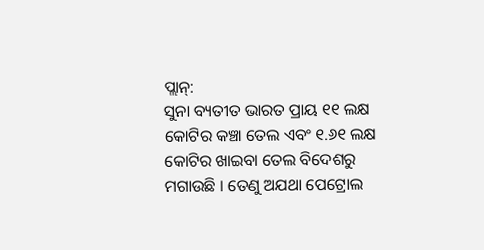ପ୍ଲାନ୍:
ସୁନା ବ୍ୟତୀତ ଭାରତ ପ୍ରାୟ ୧୧ ଲକ୍ଷ କୋଟିର କଞ୍ଚା ତେଲ ଏବଂ ୧.୬୧ ଲକ୍ଷ କୋଟିର ଖାଇବା ତେଲ ବିଦେଶରୁ ମଗାଉଛି । ତେଣୁ ଅଯଥା ପେଟ୍ରୋଲ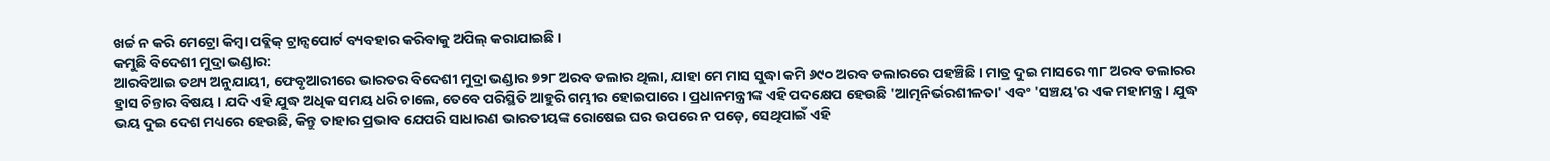ଖର୍ଚ୍ଚ ନ କରି ମେଟ୍ରୋ କିମ୍ବା ପବ୍ଲିକ୍ ଟ୍ରାନ୍ସପୋର୍ଟ ବ୍ୟବହାର କରିବାକୁ ଅପିଲ୍ କରାଯାଇଛି ।
କମୁଛି ବିଦେଶୀ ମୁଦ୍ରା ଭଣ୍ଡାର:
ଆରବିଆଇ ତଥ୍ୟ ଅନୁଯାୟୀ, ଫେବୃଆରୀରେ ଭାରତର ବିଦେଶୀ ମୁଦ୍ରା ଭଣ୍ଡାର ୭୨୮ ଅରବ ଡଲାର ଥିଲା, ଯାହା ମେ ମାସ ସୁଦ୍ଧା କମି ୬୯୦ ଅରବ ଡଲାରରେ ପହଞ୍ଚିଛି । ମାତ୍ର ଦୁଇ ମାସରେ ୩୮ ଅରବ ଡଲାରର ହ୍ରାସ ଚିନ୍ତାର ବିଷୟ । ଯଦି ଏହି ଯୁଦ୍ଧ ଅଧିକ ସମୟ ଧରି ଚାଲେ, ତେବେ ପରିସ୍ଥିତି ଆହୁରି ଗମ୍ଭୀର ହୋଇପାରେ । ପ୍ରଧାନମନ୍ତ୍ରୀଙ୍କ ଏହି ପଦକ୍ଷେପ ହେଉଛି 'ଆତ୍ମନିର୍ଭରଶୀଳତା' ଏବଂ 'ସଞ୍ଚୟ'ର ଏକ ମହାମନ୍ତ୍ର । ଯୁଦ୍ଧ ଭୟ ଦୁଇ ଦେଶ ମଧ୍ୟରେ ହେଉଛି, କିନ୍ତୁ ତାହାର ପ୍ରଭାବ ଯେପରି ସାଧାରଣ ଭାରତୀୟଙ୍କ ରୋଷେଇ ଘର ଉପରେ ନ ପଡ଼େ, ସେଥିପାଇଁ ଏହି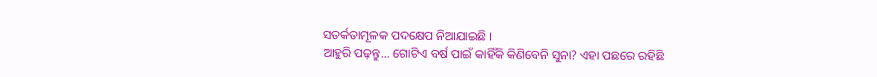ସତର୍କତାମୂଳକ ପଦକ୍ଷେପ ନିଆଯାଇଛି ।
ଆହୁରି ପଢ଼ନ୍ତୁ... ଗୋଟିଏ ବର୍ଷ ପାଇଁ କାହିଁକି କିଣିବେନି ସୁନା? ଏହା ପଛରେ ରହିଛି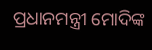ପ୍ରଧାନମନ୍ତ୍ରୀ ମୋଦିଙ୍କ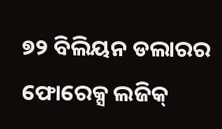୭୨ ବିଲିୟନ ଡଲାରର ଫୋରେକ୍ସ ଲଜିକ୍